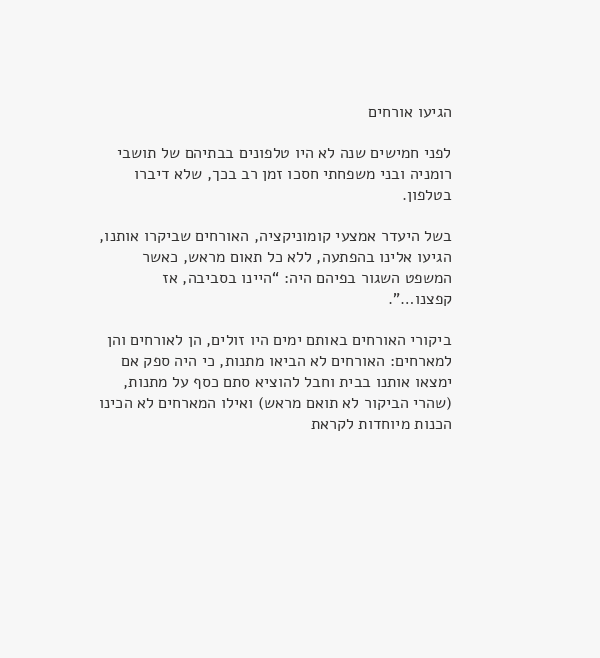הגיעו אורחים

לפני חמישים שנה לא היו טלפונים בבתיהם של תושבי רומניה ובני משפחתי חסכו זמן רב בכך, שלא דיברו בטלפון.

בשל היעדר אמצעי קומוניקציה, האורחים שביקרו אותנו, הגיעו אלינו בהפתעה, ללא כל תאום מראש, כאשר המשפט השגור בפיהם היה: “היינו בסביבה, אז קפצנו…”.

ביקורי האורחים באותם ימים היו זולים, הן לאורחים והן למארחים: האורחים לא הביאו מתנות, כי היה ספק אם ימצאו אותנו בבית וחבל להוציא סתם כסף על מתנות, (שהרי הביקור לא תואם מראש) ואילו המארחים לא הכינו הכנות מיוחדות לקראת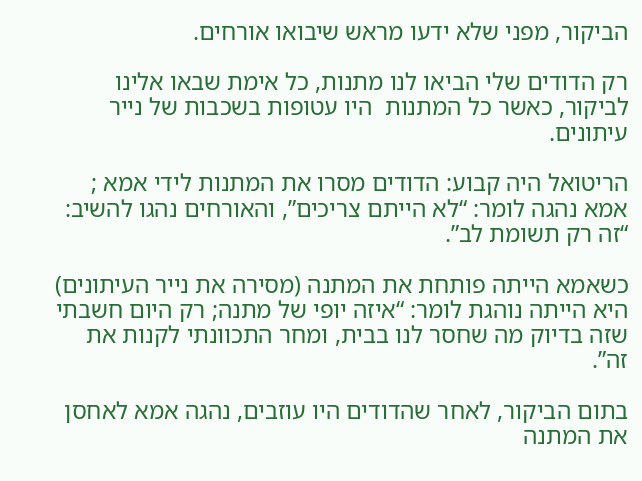הביקור, מפני שלא ידעו מראש שיבואו אורחים.

רק הדודים שלי הביאו לנו מתנות, כל אימת שבאו אלינו לביקור, כאשר כל המתנות  היו עטופות בשכבות של נייר עיתונים.

הריטואל היה קבוע: הדודים מסרו את המתנות לידי אמא ; אמא נהגה לומר: “לא הייתם צריכים”, והאורחים נהגו להשיב: “זה רק תשומת לב”.

כשאמא הייתה פותחת את המתנה (מסירה את נייר העיתונים) היא הייתה נוהגת לומר: “איזה יופי של מתנה; רק היום חשבתי שזה בדיוק מה שחסר לנו בבית, ומחר התכוונתי לקנות את זה”.

בתום הביקור, לאחר שהדודים היו עוזבים, נהגה אמא לאחסן את המתנה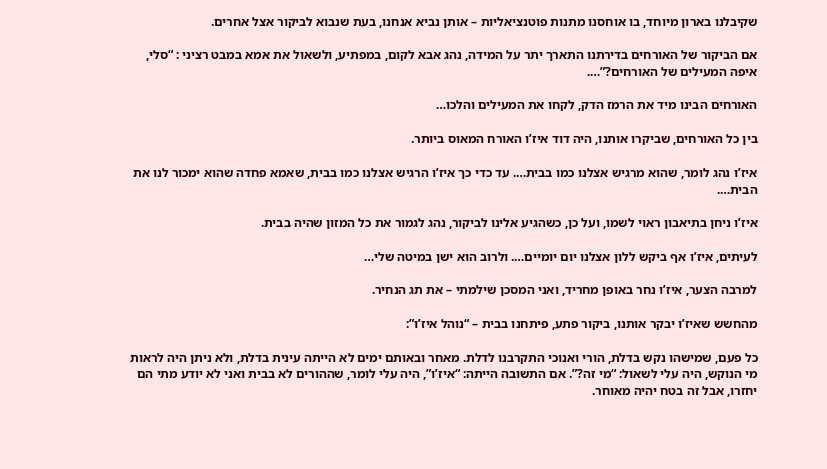שקיבלנו בארון מיוחד, בו אוחסנו מתנות פוטנציאליות – אותן נביא אנחנו, בעת שנבוא לביקור אצל אחרים.

אם הביקור של האורחים בדירתנו התארך יתר על המידה, נהג אבא לקום, במפתיע, ולשאול את אמא במבט רציני : “סלי, איפה המעילים של האורחים?”….

האורחים הבינו מיד את הרמז הדק, לקחו את המעילים והלכו…

בין כל האורחים, שביקרו אותנו, היה דוד איז’ו האורח המאוס ביותר.

איז’ו נהג לומר, שהוא מרגיש אצלנו כמו בבית…. עד כדי כך איז’ו הרגיש אצלנו כמו בבית, שאמא פחדה שהוא ימכור לנו את הבית….

איז’ו ניחן בתיאבון ראוי לשמו, ועל כן, כשהגיע אלינו לביקור, נהג לגמור את כל המזון שהיה בבית.

לעיתים, איז’ו אף ביקש ללון אצלנו יום יומיים…. ולרוב הוא ישן במיטה שלי…

למרבה הצער, איז’ו נחר באופן מחריד, ואני המסכן שילמתי – את תג הנחיר.

מהחשש שאיז’ו יבקר אותנו, ביקור פתע, פיתחנו בבית – “נוהל איז’ו”:

כל פעם, שמישהו נקש בדלת, הורי ואנוכי התקרבנו לדלת. מאחר ובאותם ימים לא הייתה עינית בדלת, ולא ניתן היה לראות מי הנוקש, היה עלי לשאול: “מי זה?”. אם התשובה הייתה: “איז’ו”, היה עלי לומר, שההורים לא בבית ואני לא יודע מתי הם יחזרו, אבל זה בטח יהיה מאוחר.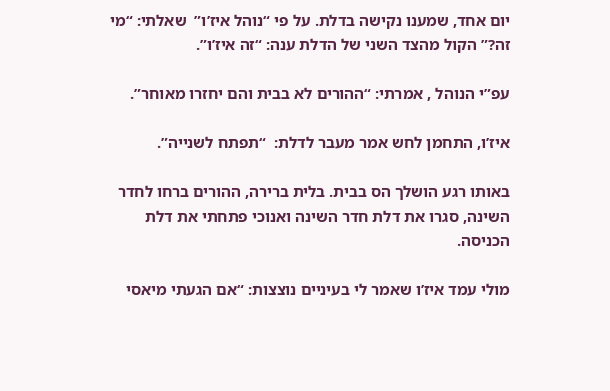יום אחד, שמענו נקישה בדלת. על פי “נוהל איז’ו”  שאלתי: “מי זה?” הקול מהצד השני של הדלת ענה: “זה איז’ו”.

עפ”י הנוהל , אמרתי: “ההורים לא בבית והם יחזרו מאוחר”.

איז’ו, התחמן לחש אמר מעבר לדלת:  “תפתח לשנייה”.

באותו רגע הושלך הס בבית. בלית ברירה, ההורים ברחו לחדר השינה, סגרו את דלת חדר השינה ואנוכי פתחתי את דלת הכניסה.

מולי עמד איז’ו שאמר לי בעיניים נוצצות: “אם הגעתי מיאסי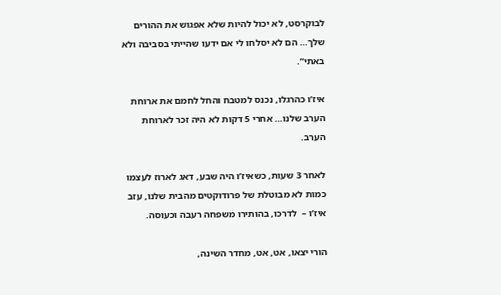לבוקרסט, לא יכול להיות שלא אפגוש את ההורים שלך… הם לא יסלחו לי אם ידעו שהייתי בסביבה ולא באתי”.

איז’ו כהרגלו, נכנס למטבח והחל לחמם את ארוחת הערב שלנו… אחרי 5 דקות לא היה זכר לארוחת הערב.

לאחר 3 שעות, כשאיז’ו היה שבע, דאג לארוז לעצמו כמות לא מבוטלת של פרודוקטים מהבית שלנו, עזב איז’ו –  לדרכו, בהותירו משפחה רעבה וכעוסה.

הורי יצאו, אט, אט, מחדר השינה,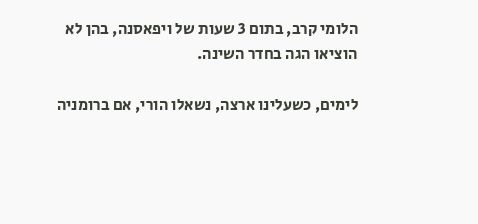הלומי קרב, בתום 3 שעות של ויפאסנה, בהן לא הוציאו הגה בחדר השינה.

לימים, כשעלינו ארצה, נשאלו הורי, אם ברומניה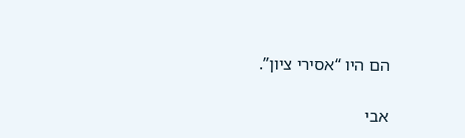הם היו “אסירי ציון”.

אבי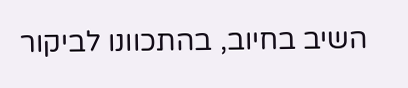השיב בחיוב, בהתכוונו לביקור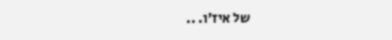של איז’ו. ..